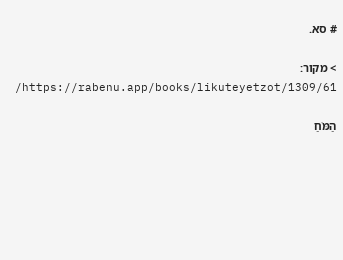# סא.

> מקור: https://rabenu.app/books/likuteyetzot/1309/61/

הַמֹּחַ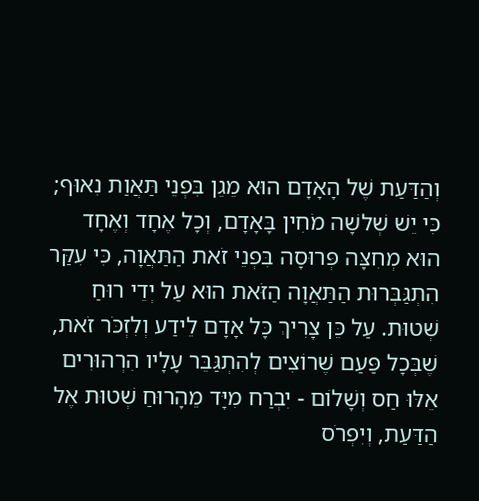וְהַדַּעַת שֶׁל הָאָדָם הוּא מֵגֵן בִּפְנֵי תַּאֲוַת נִאוּף; כִּי יֵשׁ שְׁלשָׁה מֹחִין בָּאָדָם, וְכָל אֶחָד וְאֶחָד הוּא מְחִצָּה פְּרוּסָה בִּפְנֵי זֹאת הַתַּאֲוָה, כִּי עִקַּר הִתְגַּבְּרוּת הַתַּאֲוָה הַזֹּאת הוּא עַל יְדֵי רוּחַ שְׁטוּת. עַל כֵּן צָרִיךְ כָּל אָדָם לֵידַע וְלִזְכֹּר זֹאת, שֶׁבְּכָל פַּעַם שֶׁרוֹצִים לְהִתְגַּבֵּר עָלָיו הִרְהוּרִים אֵלּוּ חַס וְשָׁלוֹם - יִבְרַח מִיָּד מֵהָרוּחַ שְׁטוּת אֶל הַדַּעַת, וְיִפְרֹס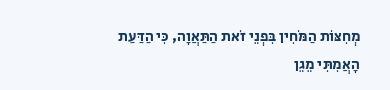מְחִצּוֹת הַמֹּחִין בִּפְנֵי זֹאת הַתַּאֲוָה, כִּי הַדַּעַת הָאֲמִתִּי מֵגֵן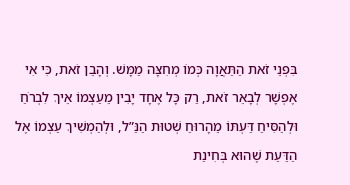בִּפְנֵי זֹאת הַתַּאֲוָה כְּמוֹ מְחִצָּה מַמָּשׁ. וְהָבֵן זֹאת, כִּי אִי אֶפְשָׁר לְבָאֵר זֹאת, רַק כָּל אֶחָד יָבִין מֵעַצְמוֹ אֵיךְ לִבְרֹחַ וּלְהַסִּיחַ דַּעְתּוֹ מֵהָרוּחַ שְׁטוּת הַנַּ”ל, וּלְהַמְשִׁיךְ עַצְמוֹ אֶל הַדַּעַת שֶׁהוּא בְּחִינַת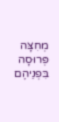מְחִצָּה פְּרוּסָה בִּפְנֵיהֶם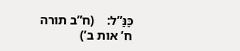כַּנַּ”ל:    (ח”ב תורה ח’ אות ב’)